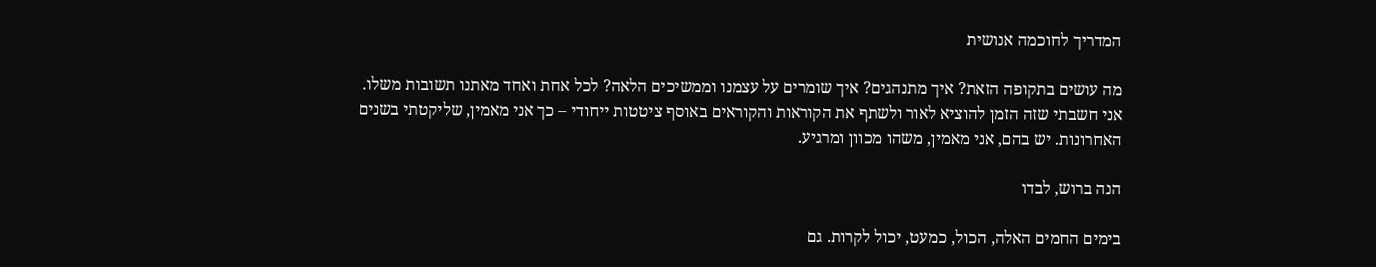המדריך לחוכמה אנושית

מה עושים בתקופה הזאת? איך מתנהגים? איך שומרים על עצמנו וממשיכים הלאה? לכל אחת ואחד מאתנו תשובות משלו. אני חשבתי שזה הזמן להוציא לאור ולשתף את הקוראות והקוראים באוסף ציטטות ייחודי – כך אני מאמין, שליקטתי בשנים האחרונות. יש בהם, אני מאמין, משהו מכוון ומרגיע.

הנה ברוש, לבדו

בימים החמים האלה, הכול, כמעט, יכול לקרות. גם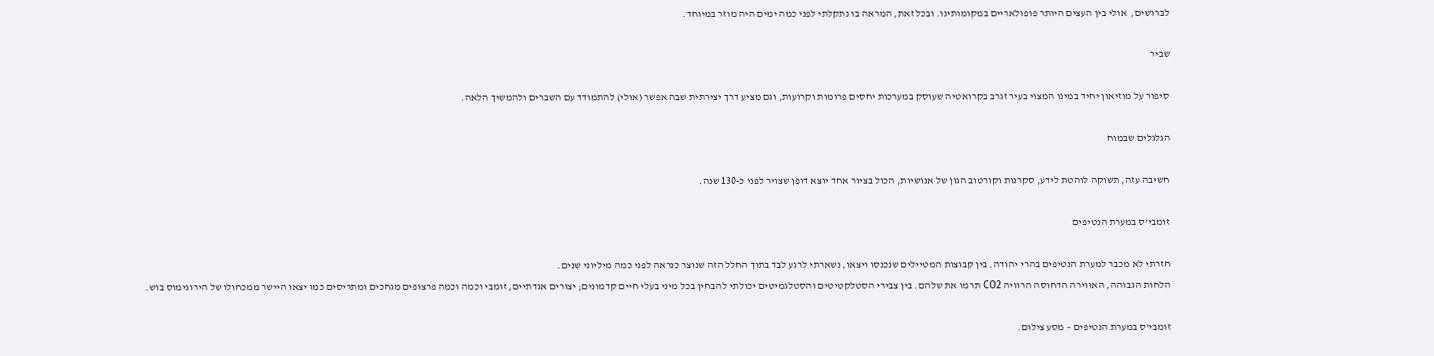לברושים,  אולי בין העצים היותר פופולאריים במקומותינו. ובכל זאת, המראה בו נתקלתי לפני כמה ימים היה מוזר במיוחד.

שביר

סיפור על מוזיאון יחיד במינו המצוי בעיר זגרב בקרואטיה שעוסק במערכות יחסים פרומות וקרועות, וגם מציע דרך יצירתית שבה אפשר (אולי) להתמודד עם השברים ולהמשיך הלאה.

הגלגלים שבמוח

חשיבה עזה, תשוקה לוהטת לידע, סקרנות וקורטוב הגון של אנושיות, הכול בציור אחד יוצא דופן שצויר לפני כ-130 שנה.

זומבי'ס במערת הנטיפים

חזרתי לא מכבר למערת הנטיפים בהרי יהודה. בין קבוצות המטיילים שנכנסו ויצאו, נשארתי לרגע לבד בתוך החלל הזה שנוצר כנראה לפני כמה מיליוני שנים.
הלחות הגבוהה, האווירה הדחוסה הרוויה CO2 תרמו את שלהם. בין צבירי הסטלקטיטים והסטלגמיטים יכולתי להבחין בכל מיני בעלי חיים קדמונים; יצורים אגדתיים, זומבי וכמה וכמה פרצופים מגחכים ומתריסים כמו יצאו היישר ממכחולו של הירונימוס בוש.

זומבי'ס במערת הנטיפים – מסע צילום.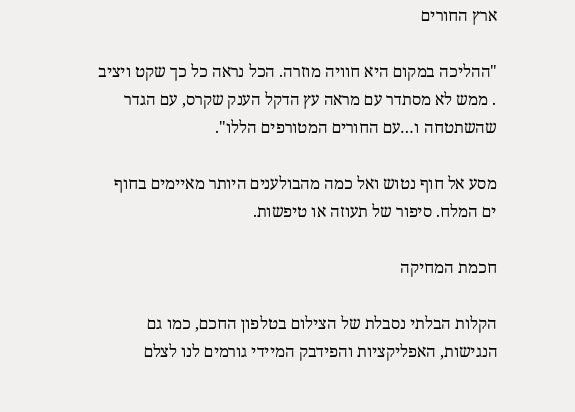ארץ החורים

"ההליכה במקום היא חוויה מוזרה. הכל נראה כל כך שקט ויציב . ממש לא מסתדר עם מראה עץ הדקל הענק שקרס, עם הגדר שהשתטחה ו…עם החורים המטורפים הללו".

מסע אל חוף נטוש ואל כמה מהבולענים היותר מאיימים בחוף ים המלח. סיפור של תעוזה או טיפשות.

חכמת המחיקה

הקלות הבלתי נסבלת של הצילום בטלפון החכם, כמו גם הנגישות, האפליקציות והפידבק המיידי גורמים לנו לצלם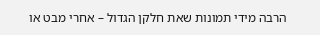הרבה מידי תמונות שאת חלקן הגדול – אחרי מבט או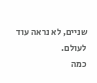שניים, לא נראה עוד לעולם.
כמה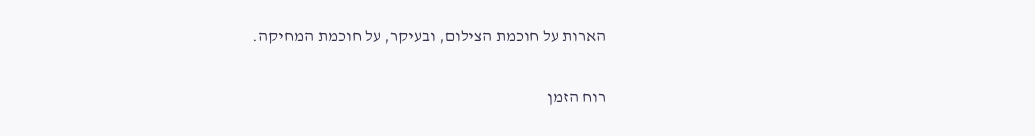הארות על חוכמת הצילום, ובעיקר, על חוכמת המחיקה.

רוח הזמן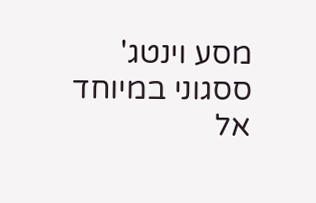מסע וינטג' ססגוני במיוחד אל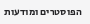הפוסטרים ומודעות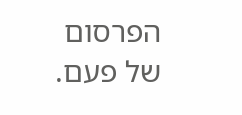הפרסום של פעם.